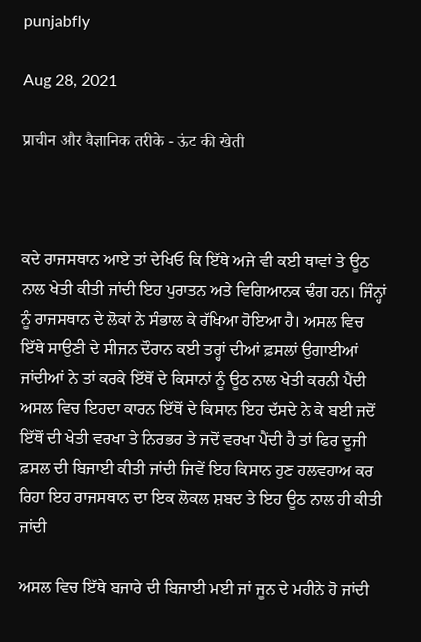punjabfly

Aug 28, 2021

प्राचीन और वैज्ञानिक तरीके - ऊंट की खेती



ਕਦੇ ਰਾਜਸਥਾਨ ਆਏ ਤਾਂ ਦੇਖਿਓ ਕਿ ਇੱਥੇ ਅਜੇ ਵੀ ਕਈ ਥਾਵਾਂ ਤੇ ਊਠ ਨਾਲ ਖੇਤੀ ਕੀਤੀ ਜਾਂਦੀ ਇਹ ਪੁਰਾਤਨ ਅਤੇ ਵਿਗਿਆਨਕ ਢੰਗ ਹਨ। ਜਿੰਨ੍ਹਾਂ ਨੂੰ ਰਾਜਸਥਾਨ ਦੇ ਲੋਕਾਂ ਨੇ ਸੰਭਾਲ ਕੇ ਰੱਖਿਆ ਹੋਇਆ ਹੈ। ਅਸਲ ਵਿਚ ਇੱਥੇ ਸਾਉਣੀ ਦੇ ਸੀਜਨ ਦੌਰਾਨ ਕਈ ਤਰ੍ਹਾਂ ਦੀਆਂ ਫ਼ਸਲਾਂ ਉਗਾਈਆਂ ਜਾਂਦੀਆਂ ਨੇ ਤਾਂ ਕਰਕੇ ਇੱਥੋਂ ਦੇ ਕਿਸਾਨਾਂ ਨੂੰ ਊਠ ਨਾਲ ਖੇਤੀ ਕਰਨੀ ਪੈਂਦੀ ਅਸਲ ਵਿਚ ਇਹਦਾ ਕਾਰਨ ਇੱਥੋਂ ਦੇ ਕਿਸਾਨ ਇਹ ਦੱਸਦੇ ਨੇ ਕੇ ਬਈ ਜਦੋਂ ਇੱਥੋਂ ਦੀ ਖੇਤੀ ਵਰਖਾ ਤੇ ਨਿਰਭਰ ਤੇ ਜਦੋਂ ਵਰਖਾ ਪੈਂਦੀ ਹੈ ਤਾਂ ਫਿਰ ਦੂਜੀ ਫ਼ਸਲ ਦੀ ਬਿਜਾਈ ਕੀਤੀ ਜਾਂਦੀ ਜਿਵੇਂ ਇਹ ਕਿਸਾਨ ਹੁਣ ਹਲਵਹਾਅ ਕਰ ਰਿਹਾ ਇਹ ਰਾਜਸਥਾਨ ਦਾ ਇਕ ਲੋਕਲ ਸ਼ਬਦ ਤੇ ਇਹ ਊਠ ਨਾਲ ਹੀ ਕੀਤੀ ਜਾਂਦੀ

ਅਸਲ ਵਿਚ ਇੱਥੇ ਬਜਾਰੇ ਦੀ ਬਿਜਾਈ ਮਈ ਜਾਂ ਜੂਨ ਦੇ ਮਹੀਨੇ ਹੋ ਜਾਂਦੀ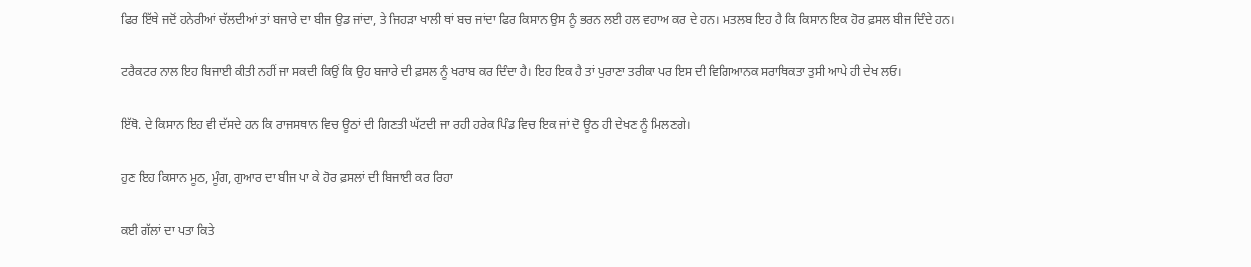ਫਿਰ ਇੱਥੇ ਜਦੋਂ ਹਨੇਰੀਆਂ ਚੱਲਦੀਆਂ ਤਾਂ ਬਜਾਰੇ ਦਾ ਬੀਜ ਉਡ ਜਾਂਦਾ, ਤੇ ਜਿਹੜਾ ਖਾਲੀ ਥਾਂ ਬਚ ਜਾਂਦਾ ਫਿਰ ਕਿਸਾਨ ਉਸ ਨੂੰ ਭਰਨ ਲਈ ਹਲ ਵਹਾਅ ਕਰ ਦੇ ਹਨ। ਮਤਲਬ ਇਹ ਹੈ ਕਿ ਕਿਸਾਨ ਇਕ ਹੋਰ ਫ਼ਸਲ ਬੀਜ ਦਿੰਦੇ ਹਨ।

ਟਰੈਕਟਰ ਨਾਲ ਇਹ ਬਿਜਾਈ ਕੀਤੀ ਨਹੀਂ ਜਾ ਸਕਦੀ ਕਿਉਂ ਕਿ ਉਹ ਬਜਾਰੇ ਦੀ ਫ਼ਸਲ ਨੂੰ ਖਰਾਬ ਕਰ ਦਿੰਦਾ ਹੈ। ਇਹ ਇਕ ਹੈ ਤਾਂ ਪੁਰਾਣਾ ਤਰੀਕਾ ਪਰ ਇਸ ਦੀ ਵਿਗਿਆਨਕ ਸਰਾਥਿਕਤਾ ਤੁਸੀ ਆਪੇ ਹੀ ਦੇਖ ਲਓ।

ਇੱਥੋ. ਦੇ ਕਿਸਾਨ ਇਹ ਵੀ ਦੱਸਦੇ ਹਨ ਕਿ ਰਾਜਸਥਾਨ ਵਿਚ ਊਠਾਂ ਦੀ ਗਿਣਤੀ ਘੱਟਦੀ ਜਾ ਰਹੀ ਹਰੇਕ ਪਿੰਡ ਵਿਚ ਇਕ ਜਾਂ ਦੋ ਊਠ ਹੀ ਦੇਖਣ ਨੂੰ ਮਿਲਣਗੇ।

ਹੁਣ ਇਹ ਕਿਸਾਨ ਮੂਠ, ਮੂੰਗ, ਗੁਆਰ ਦਾ ਬੀਜ ਪਾ ਕੇ ਹੋਰ ਫ਼ਸਲਾਂ ਦੀ ਬਿਜਾਈ ਕਰ ਰਿਹਾ

ਕਈ ਗੱਲਾਂ ਦਾ ਪਤਾ ਕਿਤੇ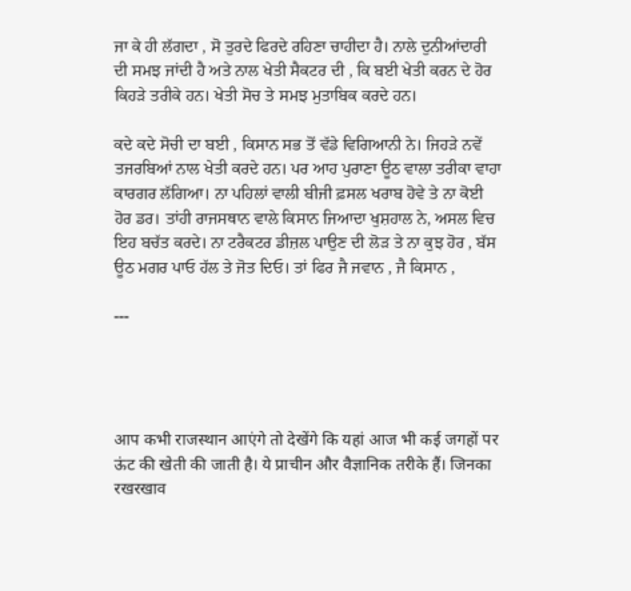ਜਾ ਕੇ ਹੀ ਲੱਗਦਾ , ਸੋ ਤੁਰਦੇ ਫਿਰਦੇ ਰਹਿਣਾ ਚਾਹੀਦਾ ਹੈ। ਨਾਲੇ ਦੁਨੀਆਂਦਾਰੀ ਦੀ ਸਮਝ ਜਾਂਦੀ ਹੈ ਅਤੇ ਨਾਲ ਖੇਤੀ ਸੈਕਟਰ ਦੀ , ਕਿ ਬਈ ਖੇਤੀ ਕਰਨ ਦੇ ਹੋਰ ਕਿਹੜੇ ਤਰੀਕੇ ਹਨ। ਖੇਤੀ ਸੋਚ ਤੇ ਸਮਝ ਮੁਤਾਬਿਕ ਕਰਦੇ ਹਨ।

ਕਦੇ ਕਦੇ ਸੋਚੀ ਦਾ ਬਈ , ਕਿਸਾਨ ਸਭ ਤੋਂ ਵੱਡੇ ਵਿਗਿਆਨੀ ਨੇ। ਜਿਹੜੇ ਨਵੇਂ ਤਜਰਬਿਆਂ ਨਾਲ ਖੇਤੀ ਕਰਦੇ ਹਨ। ਪਰ ਆਹ ਪੁਰਾਣਾ ਊਠ ਵਾਲਾ ਤਰੀਕਾ ਵਾਹਾ ਕਾਰਗਰ ਲੱਗਿਆ। ਨਾ ਪਹਿਲਾਂ ਵਾਲੀ ਬੀਜੀ ਫ਼ਸਲ ਖਰਾਬ ਹੋਵੇ ਤੇ ਨਾ ਕੋਈ ਹੋਰ ਡਰ। ਤਾਂਹੀ ਰਾਜਸਥਾਨ ਵਾਲੇ ਕਿਸਾਨ ਜਿਆਦਾ ਖੁਸ਼ਹਾਲ ਨੇ, ਅਸਲ ਵਿਚ ਇਹ ਬਚੱਤ ਕਰਦੇ। ਨਾ ਟਰੈਕਟਰ ਡੀਜ਼ਲ ਪਾਉਣ ਦੀ ਲੋੜ ਤੇ ਨਾ ਕੁਝ ਹੋਰ , ਬੱਸ ਊਠ ਮਗਰ ਪਾਓ ਹੱਲ ਤੇ ਜੋਤ ਦਿਓ। ਤਾਂ ਫਿਰ ਜੈ ਜਵਾਨ , ਜੈ ਕਿਸਾਨ ,

---




आप कभी राजस्थान आएंगे तो देखेंगे कि यहां आज भी कई जगहों पर ऊंट की खेती की जाती है। ये प्राचीन और वैज्ञानिक तरीके हैं। जिनका रखरखाव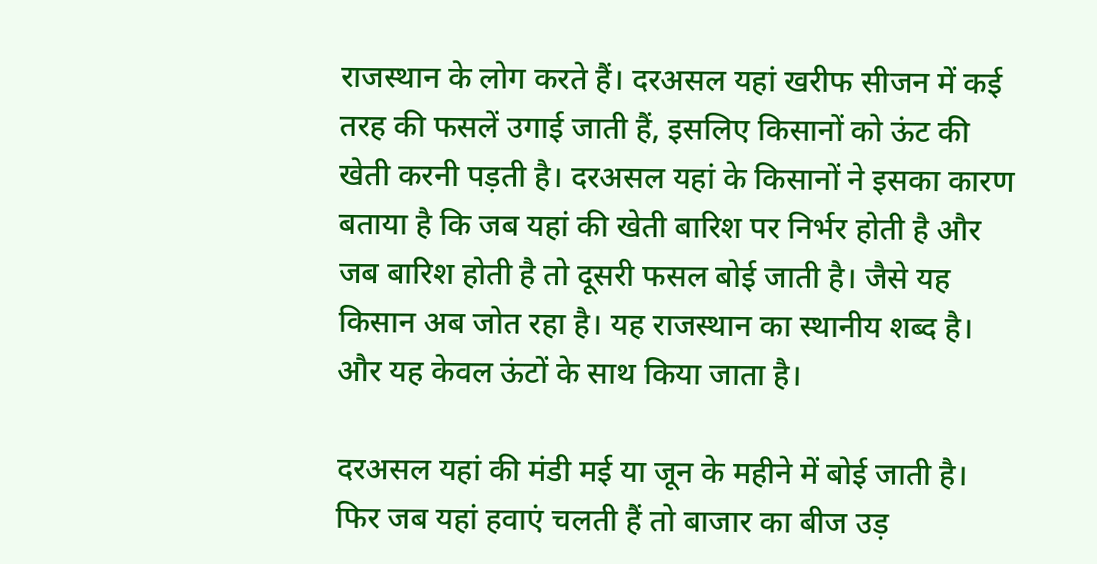राजस्थान के लोग करते हैं। दरअसल यहां खरीफ सीजन में कई तरह की फसलें उगाई जाती हैं, इसलिए किसानों को ऊंट की खेती करनी पड़ती है। दरअसल यहां के किसानों ने इसका कारण बताया है कि जब यहां की खेती बारिश पर निर्भर होती है और जब बारिश होती है तो दूसरी फसल बोई जाती है। जैसे यह किसान अब जोत रहा है। यह राजस्थान का स्थानीय शब्द है। और यह केवल ऊंटों के साथ किया जाता है।

दरअसल यहां की मंडी मई या जून के महीने में बोई जाती है। फिर जब यहां हवाएं चलती हैं तो बाजार का बीज उड़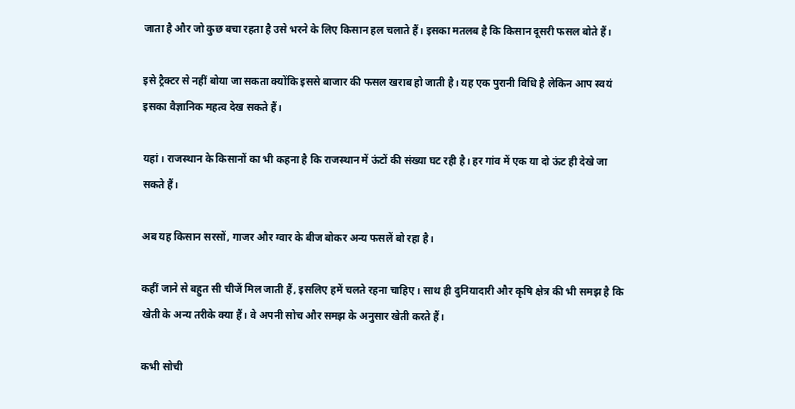जाता है और जो कुछ बचा रहता है उसे भरने के लिए किसान हल चलाते हैं। इसका मतलब है कि किसान दूसरी फसल बोते हैं।

इसे ट्रैक्टर से नहीं बोया जा सकता क्योंकि इससे बाजार की फसल खराब हो जाती है। यह एक पुरानी विधि है लेकिन आप स्वयं इसका वैज्ञानिक महत्व देख सकते हैं।

यहां। राजस्थान के किसानों का भी कहना है कि राजस्थान में ऊंटों की संख्या घट रही है। हर गांव में एक या दो ऊंट ही देखे जा सकते हैं।

अब यह किसान सरसों, गाजर और ग्वार के बीज बोकर अन्य फसलें बो रहा है।

कहीं जाने से बहुत सी चीजें मिल जाती हैं, इसलिए हमें चलते रहना चाहिए। साथ ही दुनियादारी और कृषि क्षेत्र की भी समझ है कि खेती के अन्य तरीके क्या हैं। वे अपनी सोच और समझ के अनुसार खेती करते हैं।

कभी सोची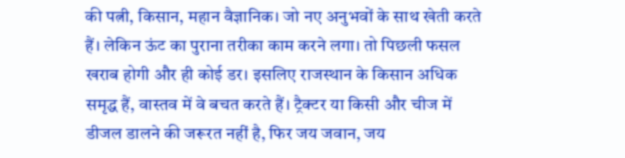की पत्नी, किसान, महान वैज्ञानिक। जो नए अनुभवों के साथ खेती करते हैं। लेकिन ऊंट का पुराना तरीका काम करने लगा। तो पिछली फसल खराब होगी और ही कोई डर। इसलिए राजस्थान के किसान अधिक समृद्ध हैं, वास्तव में वे बचत करते हैं। ट्रैक्टर या किसी और चीज में डीजल डालने की जरूरत नहीं है, फिर जय जवान, जय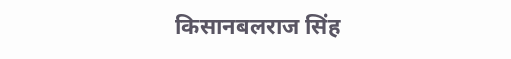किसानबलराज सिंह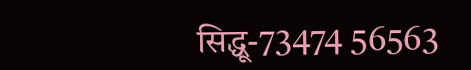सिद्धू-73474 56563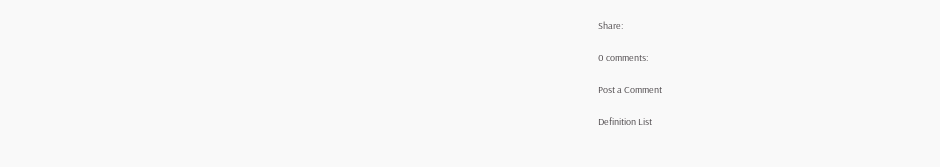Share:

0 comments:

Post a Comment

Definition List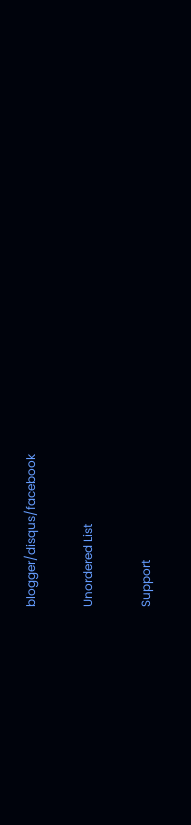blogger/disqus/facebook

Unordered List

Support